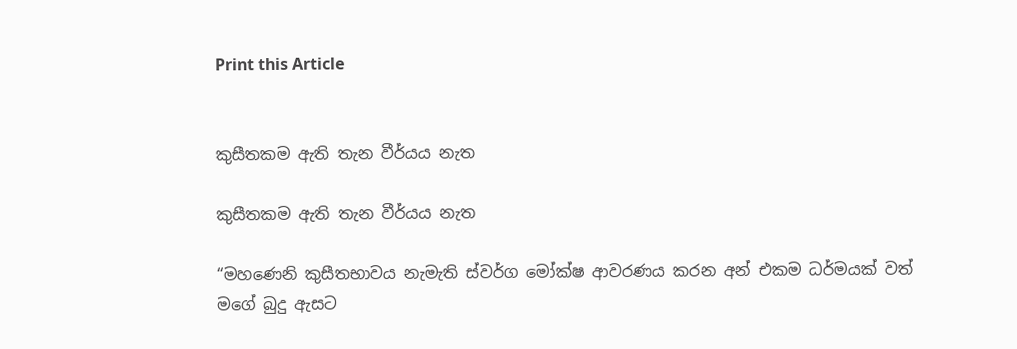Print this Article


කුසීතකම ඇති තැන වීර්යය නැත

කුසීතකම ඇති තැන වීර්යය නැත

“මහණෙනි කුසීතභාවය නැමැති ස්වර්ග මෝක්ෂ ආවරණය කරන අන් එකම ධර්මයක් වත් මගේ බුදු ඇසට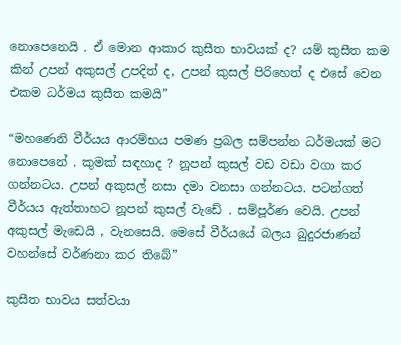නොපෙනෙයි . ඒ මොන ආකාර කුසීත භාවයක් ද? යම් කුසීත කම කින් උපන් අකුසල් උපදිත් ද, උපන් කුසල් පිරිහෙත් ද එසේ වෙන එකම ධර්මය කුසීත කමයි”

“මහණෙනි වීර්යය ආරම්භය පමණ ප්‍රබල සම්පන්න ධර්මයක් මට නොපෙනේ . කුමක් සඳහාද ? නූපන් කුසල් වඩ වඩා වගා කර ගන්නටය. උපන් අකුසල් නසා දමා වනසා ගන්නටය. පටන්ගත් වීර්යය ඇත්තාහට නූපන් කුසල් වැඩේ . සම්පූර්ණ වෙයි. උපන් අකුසල් මැඩෙයි , වැනසෙයි. මෙසේ වීර්යයේ බලය බුදුරජාණන් වහන්සේ වර්ණනා කර තිබේ”

කුසීත භාවය සත්වයා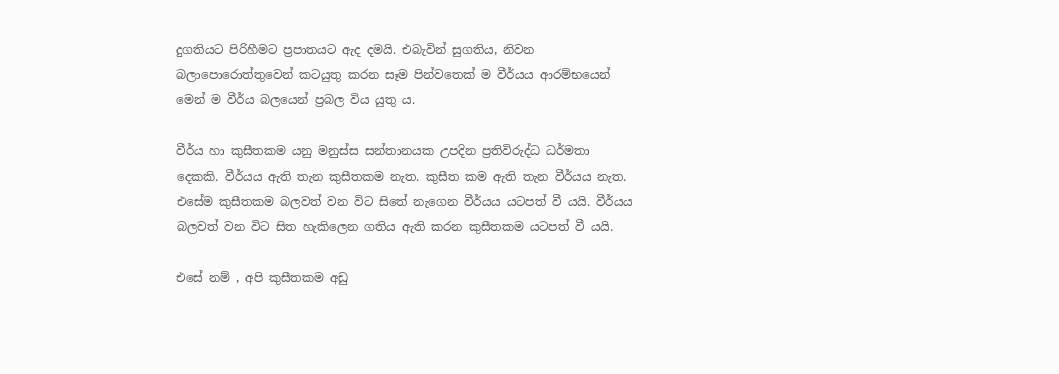දුගතියට පිරිහීමට ප්‍රපාතයට ඇද දමයි. එබැවින් සුගතිය, නිවන බලාපොරොත්තුවෙන් කටයුතු කරන සෑම පින්වතෙක් ම වීර්යය ආරම්භයෙන් මෙන් ම වීර්ය බලයෙන් ප්‍රබල විය යුතු ය.

වීර්ය හා කුසීතකම යනු මනුස්ස සන්තානයක උපදින ප්‍රතිවිරුද්ධ ධර්මතා දෙකකි. වීර්යය ඇති තැන කුසීතකම නැත. කුසීත කම ඇති තැන වීර්යය නැත. එසේම කුසීතකම බලවත් වන විට සිතේ නැගෙන වීර්යය යටපත් වී යයි. වීර්යය බලවත් වන විට සිත හැකිලෙන ගතිය ඇති කරන කුසීතකම යටපත් වී යයි.

එසේ නම් , අපි කුසීතකම අඩු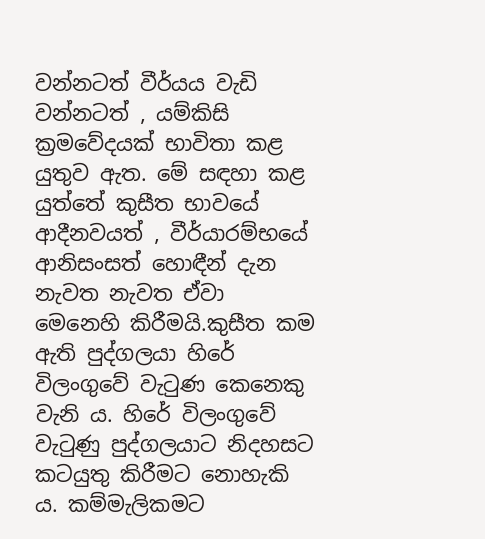වන්නටත් වීර්යය වැඩි වන්නටත් , යම්කිසි ක්‍රමවේදයක් භාවිතා කළ යුතුව ඇත. මේ සඳහා කළ යුත්තේ කුසීත භාවයේ ආදීනවයත් , වීර්යාරම්භයේ ආනිසංසත් හොඳීන් දැන නැවත නැවත ඒවා මෙනෙහි කිරීමයි.කුසීත කම ඇති පුද්ගලයා හිරේ විලංගුවේ වැටුණ කෙනෙකු වැනි ය. හිරේ විලංගුවේ වැටුණු පුද්ගලයාට නිදහසට කටයුතු කිරීමට නොහැකි ය. කම්මැලිකමට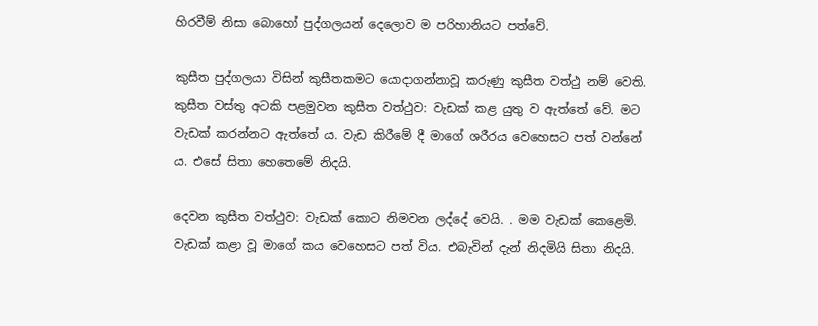හිරවීම් නිසා බොහෝ පුද්ගලයන් දෙලොව ම පරිහානියට පත්වේ.

කුසීත පුද්ගලයා විසින් කුසීතකමට යොදාගන්නාවූ කරුණු කුසීත වත්ථු නම් වෙති. කුසීත වස්තු අටකි පළමුවන කුසීත වත්ථුව: වැඩක් කළ යුතු ව ඇත්තේ වේ. මට වැඩක් කරන්නට ඇත්තේ ය. වැඩ කිරීමේ දී මාගේ ශරීරය වෙහෙසට පත් වන්නේ ය. එසේ සිතා හෙතෙමේ නිදයි.

දෙවන කුසීත වත්ථුව: වැඩක් කොට නිමවන ලද්දේ වෙයි. . මම වැඩක් කෙළෙමි. වැඩක් කළා වූ මාගේ කය වෙහෙසට පත් විය. එබැවින් දැන් නිදමියි සිතා නිදයි.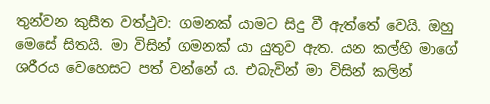තුන්වන කුසීත වත්ථුව: ගමනක් යාමට සිදු වී ඇත්තේ වෙයි. ඔහු මෙසේ සිතයි. මා විසින් ගමනක් යා යුතුව ඇත. යන කල්හි මාගේ ශරීරය වෙහෙසට පත් වන්නේ ය. එබැවින් මා විසින් කලින්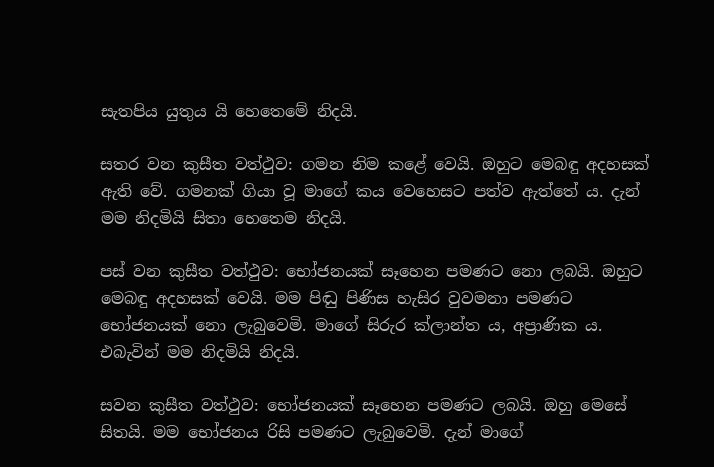සැතපිය යුතුය යි හෙතෙමේ නිදයි.

සතර වන කුසීත වත්ථුව: ගමන නිම කළේ වෙයි. ඔහුට මෙබඳු අදහසක් ඇති වේ. ගමනක් ගියා වූ මාගේ කය වෙහෙසට පත්ව ඇත්තේ ය. දැන් මම නිදමියි සිතා හෙතෙම නිදයි.

පස් වන කුසීත වත්ථුව: භෝජනයක් සෑහෙන පමණට නො ලබයි. ඔහුට මෙබඳු අදහසක් වෙයි. මම පිඬු පිණිස හැසිර වුවමනා පමණට භෝජනයක් නො ලැබුවෙමි. මාගේ සිරුර ක්ලාන්ත ය, අප්‍රාණික ය. එබැවින් මම නිදමියි නිදයි.

සවන කුසීත වත්ථුව: භෝජනයක් සෑහෙන පමණට ලබයි. ඔහු මෙසේ සිතයි. මම භෝජනය රිසි පමණට ලැබුවෙමි. දැන් මාගේ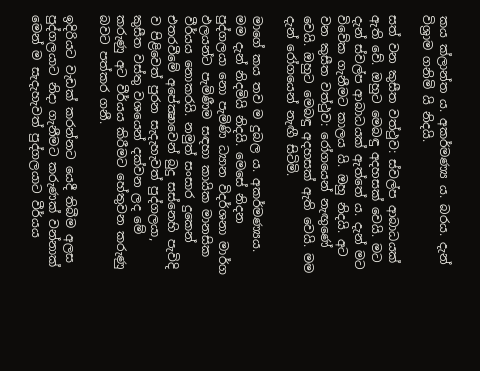කය ක්ලාන්ත ය. අකර්මණ්‍ය ය. බරය. දැන් විශ්‍රාම ගනිමි යි නිදයි.

සත් වන කුසීත වත්ථුව: ස්වල්ප ආබාධයක් ඇති වේ. ඔහුට මෙබඳු අදහසක් වෙයි. මට දැන් ස්වල්ප ආබාධයක් ඇත්තේ ය. දැන් මට විවේක ගැනීමට කාලය යි. ඔහු නිදයි. අට වන කුසීත වත්ථුව: රෝගයෙන් නැඟුණේ වෙයි. ඔහුට මෙබඳු අදහසක් ඇති වෙයි. මම දැන් රෝගයෙන් නැඟී සිටිමි.

මාගේ කය තව ම දුබල ය. අකර්මණ්‍යය. මම දැන් නිදමියි නිදයි. මෙසේ නිදන පුද්ගලයා නො පැමිණි ධ්‍යාන විදර්ශනා මාර්ග ඵලයන්ට පැමිණීම සඳහා කායික මානසික වීර්යය නොකරයි. නමුත් සංසාර දුකෙන් එතරවීමේ අපේක්‍ෂාවෙන් බුදු සස්නෙහි පැවිදි ව පිළිවෙත් පුරන සැදැහැවත් පුද්ගලයා, කුසීත වස්තු වශයෙන් දක්වන ලද මේ කරුණු අට වීර්යය කිරීමට හේතුවන කරුණු බවට පත්කර ගනී.

ඉදිරියට වැඩක් කරන්නට යෙදී තිබීම අලස පුද්ගලයාට නිදා ගැනීමට කරුණක් වන්නාක් මෙන් ම සැදැහැවත් පුද්ගලයාට වීර්යය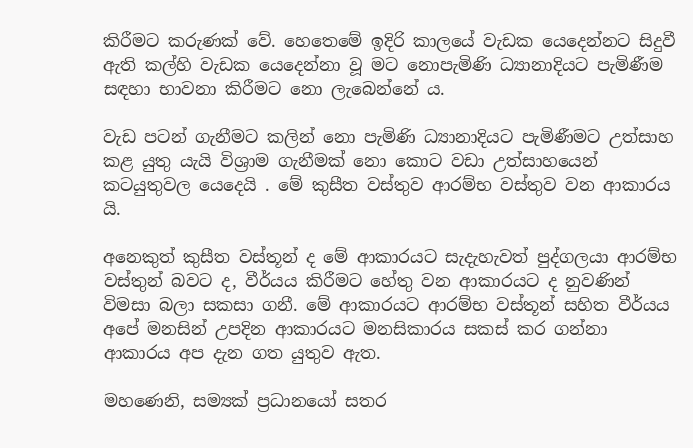කිරීමට කරුණක් වේ. හෙතෙමේ ඉදිරි කාලයේ වැඩක යෙදෙන්නට සිදුවී ඇති කල්හි වැඩක යෙදෙන්නා වූ මට නොපැමිණි ධ්‍යානාදියට පැමිණීම සඳහා භාවනා කිරීමට නො ලැබෙන්නේ ය.

වැඩ පටන් ගැනීමට කලින් නො පැමිණි ධ්‍යානාදියට පැමිණීමට උත්සාහ කළ යුතු යැයි විශ්‍රාම ගැනීමක් නො කොට වඩා උත්සාහයෙන් කටයුතුවල යෙදෙයි . මේ කුසීත වස්තුව ආරම්භ වස්තුව වන ආකාරය යි.

අනෙකුත් කුසීත වස්තූන් ද මේ ආකාරයට සැදැහැවත් පුද්ගලයා ආරම්භ වස්තුන් බවට ද, වීර්ය‍ය කිරීමට හේතු වන ආකාරයට ද නුවණින් විමසා බලා සකසා ගනී. මේ ආකාරයට ආරම්භ වස්තූන් සහිත වීර්යය අපේ මනසින් උපදින ආකාරයට මනසිකාරය සකස් කර ගන්නා ආකාරය අප දැන ගත යුතුව ඇත.

මහණෙනි, සම්‍යක් ප්‍රධානයෝ සතර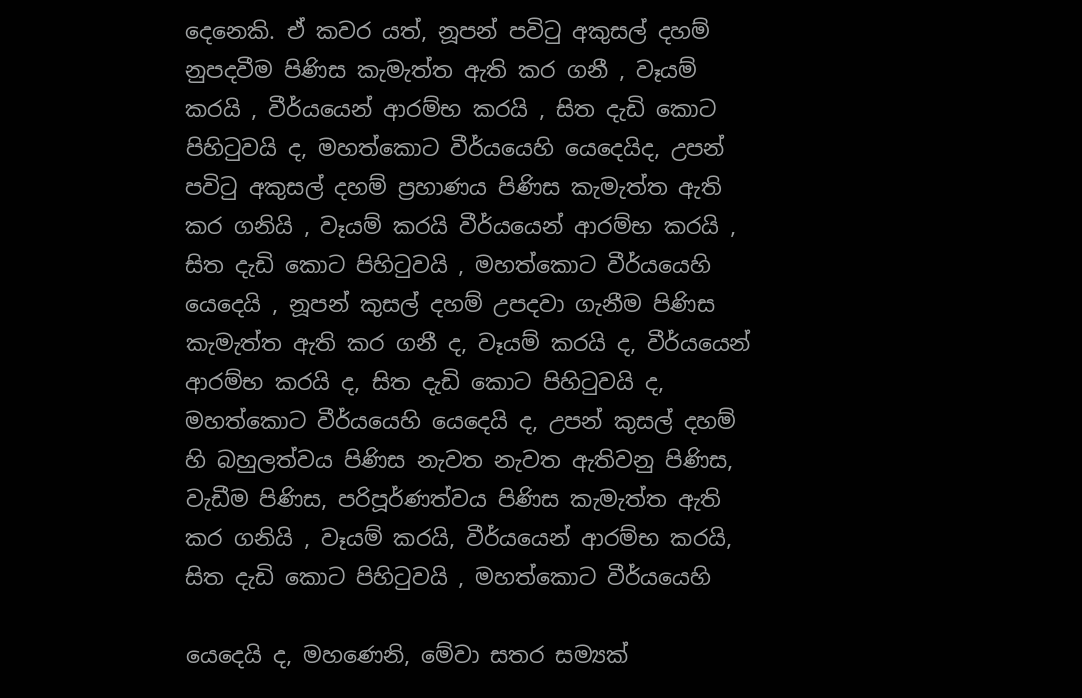දෙනෙකි. ඒ කවර යත්, නූපන් පවිටු අකුසල් දහම් නුපදවීම පිණිස කැමැත්ත ඇති කර ගනී , වෑයම් කරයි , වීර්යයෙන් ආරම්භ කරයි , සිත දැඩි කොට පිහිටුවයි ද, මහත්කොට වීර්යයෙහි යෙදෙයිද, උපන් පවිටු අකුසල් දහම් ප්‍රහාණය පිණිස කැමැත්ත ඇති කර ගනියි , වෑයම් කරයි වීර්යයෙන් ආරම්භ කරයි , සිත දැඩි කොට පිහිටුවයි , මහත්කොට වීර්යයෙහි යෙදෙයි , නූපන් කුසල් දහම් උපදවා ගැනීම පිණිස කැමැත්ත ඇති කර ගනී ද, වෑයම් කරයි ද, වීර්යයෙන් ආරම්භ කරයි ද, සිත දැඩි කොට පිහිටුවයි ද, මහත්කොට වීර්යයෙහි යෙදෙයි ද, උපන් කුසල් දහම් හි බහුලත්වය පිණිස නැවත නැවත ඇතිවනු පිණිස, වැඩීම පිණිස, පරිපූර්ණත්වය පිණිස කැමැත්ත ඇති කර ගනියි , වෑයම් කරයි, වීර්යයෙන් ආරම්භ කරයි, සිත දැඩි කොට පිහිටුවයි , මහත්කොට වීර්යයෙහි

යෙදෙයි ද, මහණෙනි, මේවා සතර සම්‍යක්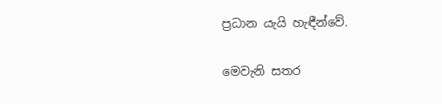ප්‍රධාන යැයි හැඳීන්වේ.

මෙවැනි සතර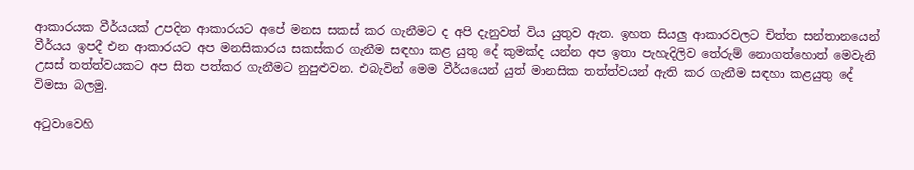ආකාරයක වීර්යයක් උපදින ආකාරයට අපේ මනස සකස් කර ගැනීමට ද අපි දැනුවත් විය යුතුව ඇත. ඉහත සියලු ආකාරවලට චිත්ත සන්තානයෙන් වීර්යය ඉපදී එන ආකාරයට අප මනසිකාරය සකස්කර ගැනීම සඳහා කළ යුතු දේ කුමක්ද යන්න අප ඉතා පැහැදිලිව තේරුම් නොගත්හොත් මෙවැනි උසස් තත්ත්වයකට අප සිත පත්කර ගැනීමට නුපුළුවන. එබැවින් මෙම වීර්යයෙන් යුත් මානසික තත්ත්වයන් ඇති කර ගැනීම සඳහා කළයුතු දේ විමසා බලමු.

අටුවාවෙහි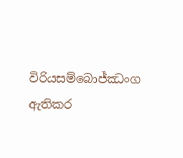විරියසම්බොජ්ඣංග ඇතිකර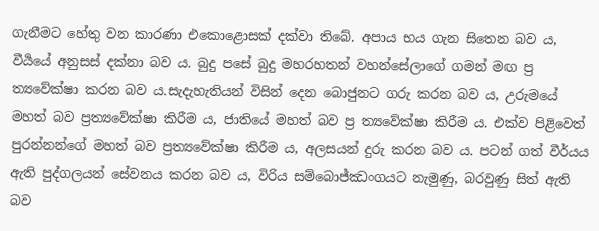ගැනීමට හේතු වන කාරණා එකොළොසක් දක්වා තිබේ. අපාය භය ගැන සිතෙන බව ය, වීර්‍යයේ අනුසස් දක්නා බව ය. බුදු පසේ බුදු මහරහතන් වහන්සේලාගේ ගමන් මඟ ප්‍ර ත්‍යවේක්ෂා කරන බව ය.සැදැහැතියන් විසින් දෙන බොජුනට ගරු කරන බව ය, උරුමයේ මහත් බව ප්‍රත්‍යවේක්ෂා කිරීම ය, ජාතියේ මහත් බව ප්‍ර ත්‍යවේක්ෂා කිරීම ය. එක්ව පිළිවෙත් පුරන්නන්ගේ මහත් බව ප්‍රත්‍යවේක්ෂා කිරීම ය, අලසයන් දුරු කරන බව ය. පටන් ගත් වීර්යය ඇති පුද්ගලයන් සේවනය කරන බව ය, විරිය සම්බොජ්ඣංගයට නැමුණු, බරවුණු සිත් ඇති බව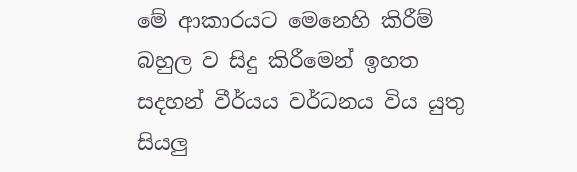මේ ආකාරයට මෙනෙහි කිරීම් බහුල ව සිදු කිරීමෙන් ඉහත සදහන් වීර්යය වර්ධනය විය යුතු සියලු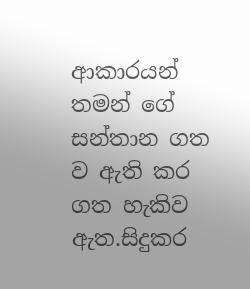ආකාරයන් තමන් ගේ සන්තාන ගත ව ඇති කර ගත හැකිව ඇත.සිදුකර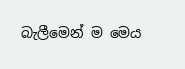බැලීමෙන් ම මෙය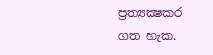ප්‍රත්‍යක්‍ෂකර ගත හැක.